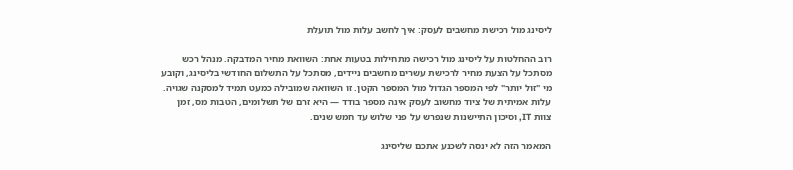ליסינג מול רכישת מחשבים לעסק: איך לחשב עלות מול תועלת

רוב ההחלטות על ליסינג מול רכישה מתחילות בטעות אחת: השוואת מחיר המדבקה. מנהל רכש מסתכל על הצעת מחיר לרכישת עשרים מחשבים ניידים, מסתכל על התשלום החודשי בליסינג, וקובע מי "זול יותר" לפי המספר הגדול מול המספר הקטן. זו השוואה שמובילה כמעט תמיד למסקנה שגויה. עלות אמיתית של ציוד מחשוב לעסק אינה מספר בודד — היא זרם של תשלומים, הטבות מס, זמן צוות IT, וסיכון התיישנות שנפרש על פני שלוש עד חמש שנים.

המאמר הזה לא ינסה לשכנע אתכם שליסינג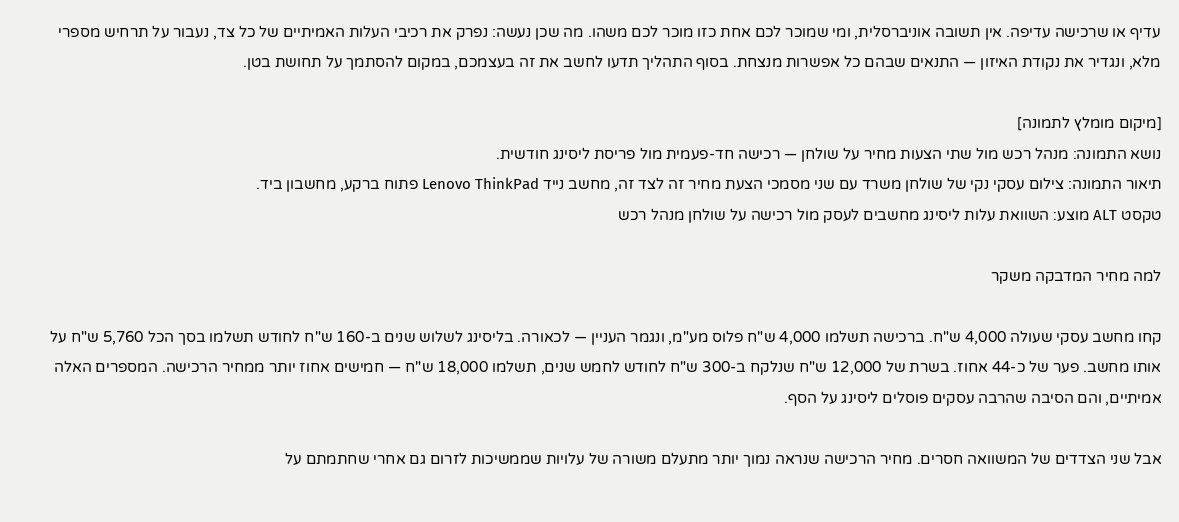עדיף או שרכישה עדיפה. אין תשובה אוניברסלית, ומי שמוכר לכם אחת כזו מוכר לכם משהו. מה שכן נעשה: נפרק את רכיבי העלות האמיתיים של כל צד, נעבור על תרחיש מספרי מלא, ונגדיר את נקודת האיזון — התנאים שבהם כל אפשרות מנצחת. בסוף התהליך תדעו לחשב את זה בעצמכם, במקום להסתמך על תחושת בטן.

[מיקום מומלץ לתמונה]
נושא התמונה: מנהל רכש מול שתי הצעות מחיר על שולחן — רכישה חד-פעמית מול פריסת ליסינג חודשית.
תיאור התמונה: צילום עסקי נקי של שולחן משרד עם שני מסמכי הצעת מחיר זה לצד זה, מחשב נייד Lenovo ThinkPad פתוח ברקע, מחשבון ביד.
טקסט ALT מוצע: השוואת עלות ליסינג מחשבים לעסק מול רכישה על שולחן מנהל רכש

למה מחיר המדבקה משקר

קחו מחשב עסקי שעולה 4,000 ש"ח. ברכישה תשלמו 4,000 ש"ח פלוס מע"מ, ונגמר העניין — לכאורה. בליסינג לשלוש שנים ב-160 ש"ח לחודש תשלמו בסך הכל 5,760 ש"ח על אותו מחשב. פער של כ-44 אחוז. בשרת של 12,000 ש"ח שנלקח ב-300 ש"ח לחודש לחמש שנים, תשלמו 18,000 ש"ח — חמישים אחוז יותר ממחיר הרכישה. המספרים האלה אמיתיים, והם הסיבה שהרבה עסקים פוסלים ליסינג על הסף.

אבל שני הצדדים של המשוואה חסרים. מחיר הרכישה שנראה נמוך יותר מתעלם משורה של עלויות שממשיכות לזרום גם אחרי שחתמתם על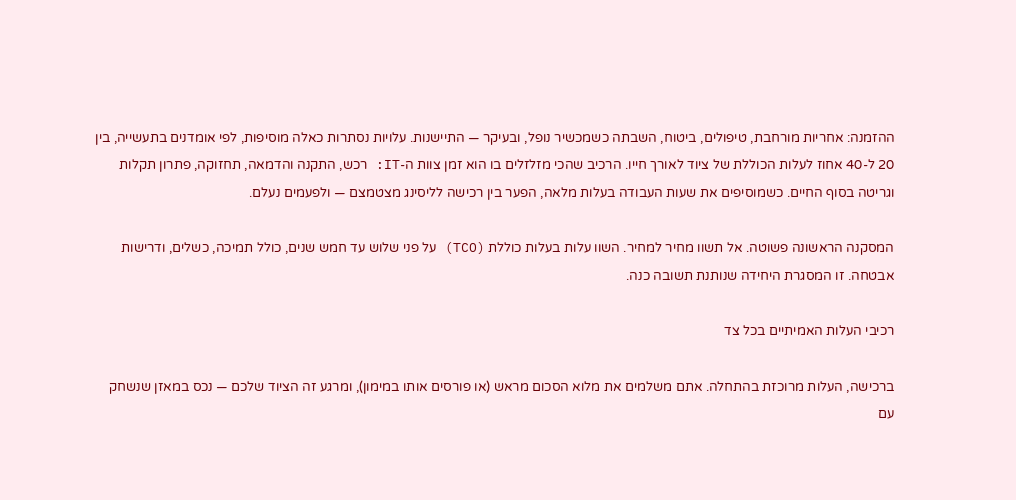ההזמנה: אחריות מורחבת, טיפולים, ביטוח, השבתה כשמכשיר נופל, ובעיקר — התיישנות. עלויות נסתרות כאלה מוסיפות, לפי אומדנים בתעשייה, בין 20 ל-40 אחוז לעלות הכוללת של ציוד לאורך חייו. הרכיב שהכי מזלזלים בו הוא זמן צוות ה-IT: רכש, התקנה והדמאה, תחזוקה, פתרון תקלות וגריטה בסוף החיים. כשמוסיפים את שעות העבודה בעלות מלאה, הפער בין רכישה לליסינג מצטמצם — ולפעמים נעלם.

המסקנה הראשונה פשוטה. אל תשוו מחיר למחיר. השוו עלות בעלות כוללת (TCO) על פני שלוש עד חמש שנים, כולל תמיכה, כשלים, ודרישות אבטחה. זו המסגרת היחידה שנותנת תשובה כנה.

רכיבי העלות האמיתיים בכל צד

ברכישה, העלות מרוכזת בהתחלה. אתם משלמים את מלוא הסכום מראש (או פורסים אותו במימון), ומרגע זה הציוד שלכם — נכס במאזן שנשחק עם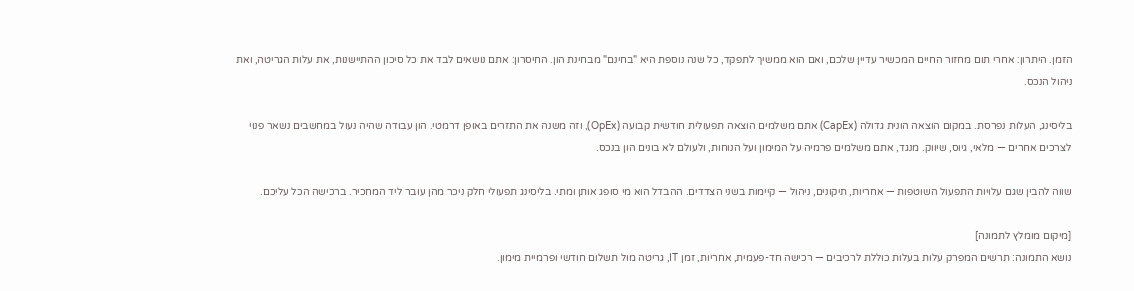הזמן. היתרון: אחרי תום מחזור החיים המכשיר עדיין שלכם, ואם הוא ממשיך לתפקד, כל שנה נוספת היא "בחינם" מבחינת הון. החיסרון: אתם נושאים לבד את כל סיכון ההתיישנות, את עלות הגריטה, ואת ניהול הנכס.

בליסינג, העלות נפרסת. במקום הוצאה הונית גדולה (CapEx) אתם משלמים הוצאה תפעולית חודשית קבועה (OpEx), וזה משנה את התזרים באופן דרמטי. הון עבודה שהיה נעול במחשבים נשאר פנוי לצרכים אחרים — מלאי, גיוס, שיווק. מנגד, אתם משלמים פרמיה על המימון ועל הנוחות, ולעולם לא בונים הון בנכס.

שווה להבין שגם עלויות התפעול השוטפות — אחריות, תיקונים, ניהול — קיימות בשני הצדדים. ההבדל הוא מי סופג אותן ומתי. בליסינג תפעולי חלק ניכר מהן עובר ליד המחכיר. ברכישה הכל עליכם.

[מיקום מומלץ לתמונה]
נושא התמונה: תרשים המפרק עלות בעלות כוללת לרכיבים — רכישה חד-פעמית, אחריות, זמן IT, גריטה מול תשלום חודשי ופרמיית מימון.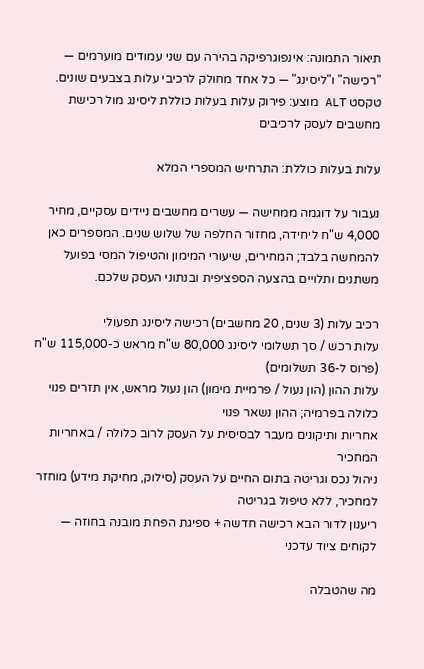תיאור התמונה: אינפוגרפיקה בהירה עם שני עמודים מוערמים — "רכישה" ו"ליסינג" — כל אחד מחולק לרכיבי עלות בצבעים שונים.
טקסט ALT מוצע: פירוק עלות בעלות כוללת ליסינג מול רכישת מחשבים לעסק לרכיבים

עלות בעלות כוללת: התרחיש המספרי המלא

נעבור על דוגמה ממחישה — עשרים מחשבים ניידים עסקיים, מחיר 4,000 ש"ח ליחידה, מחזור החלפה של שלוש שנים. המספרים כאן להמחשה בלבד; המחירים, שיעורי המימון והטיפול המסי בפועל משתנים ותלויים בהצעה הספציפית ובנתוני העסק שלכם.

רכיב עלות (3 שנים, 20 מחשבים) רכישה ליסינג תפעולי
עלות רכש / סך תשלומי ליסינג 80,000 ש"ח מראש כ-115,000 ש"ח (פרוס ל-36 תשלומים)
עלות ההון (הון נעול / פרמיית מימון) הון נעול מראש, אין תזרים פנוי כלולה בפרמיה; ההון נשאר פנוי
אחריות ותיקונים מעבר לבסיסית על העסק לרוב כלולה / באחריות המחכיר
ניהול נכס וגריטה בתום החיים על העסק (סילוק, מחיקת מידע) מוחזר למחכיר, ללא טיפול בגריטה
ריענון לדור הבא רכישה חדשה + ספיגת הפחת מובנה בחוזה — לקוחים ציוד עדכני

מה שהטבלה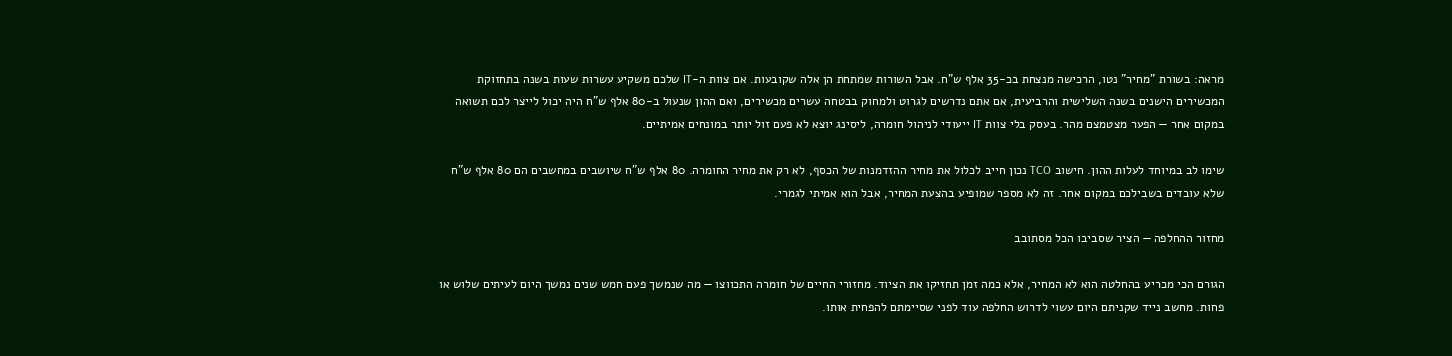מראה: בשורת "מחיר" נטו, הרכישה מנצחת בכ-35 אלף ש"ח. אבל השורות שמתחת הן אלה שקובעות. אם צוות ה-IT שלכם משקיע עשרות שעות בשנה בתחזוקת המכשירים הישנים בשנה השלישית והרביעית, אם אתם נדרשים לגרוט ולמחוק בבטחה עשרים מכשירים, ואם ההון שנעול ב-80 אלף ש"ח היה יכול לייצר לכם תשואה במקום אחר — הפער מצטמצם מהר. בעסק בלי צוות IT ייעודי לניהול חומרה, ליסינג יוצא לא פעם זול יותר במונחים אמיתיים.

שימו לב במיוחד לעלות ההון. חישוב TCO נכון חייב לכלול את מחיר ההזדמנות של הכסף, לא רק את מחיר החומרה. 80 אלף ש"ח שיושבים במחשבים הם 80 אלף ש"ח שלא עובדים בשבילכם במקום אחר. זה לא מספר שמופיע בהצעת המחיר, אבל הוא אמיתי לגמרי.

מחזור ההחלפה — הציר שסביבו הכל מסתובב

הגורם הכי מכריע בהחלטה הוא לא המחיר, אלא כמה זמן תחזיקו את הציוד. מחזורי החיים של חומרה התכווצו — מה שנמשך פעם חמש שנים נמשך היום לעיתים שלוש או פחות. מחשב נייד שקניתם היום עשוי לדרוש החלפה עוד לפני שסיימתם להפחית אותו.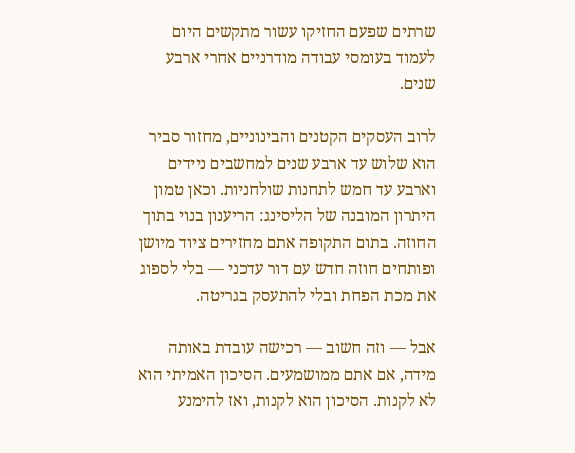שרתים שפעם החזיקו עשור מתקשים היום לעמוד בעומסי עבודה מודרניים אחרי ארבע שנים.

לרוב העסקים הקטנים והבינוניים, מחזור סביר הוא שלוש עד ארבע שנים למחשבים ניידים וארבע עד חמש לתחנות שולחניות. וכאן טמון היתרון המובנה של הליסינג: הריענון בנוי בתוך החוזה. בתום התקופה אתם מחזירים ציוד מיושן ופותחים חוזה חדש עם דור עדכני — בלי לספוג את מכת הפחת ובלי להתעסק בגריטה.

אבל — וזה חשוב — רכישה עובדת באותה מידה, אם אתם ממושמעים. הסיכון האמיתי הוא לא לקנות. הסיכון הוא לקנות, ואז להימנע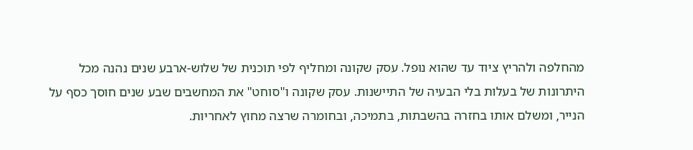מהחלפה ולהריץ ציוד עד שהוא נופל. עסק שקונה ומחליף לפי תוכנית של שלוש-ארבע שנים נהנה מכל היתרונות של בעלות בלי הבעיה של התיישנות. עסק שקונה ו"סוחט" את המחשבים שבע שנים חוסך כסף על הנייר, ומשלם אותו בחזרה בהשבתות, בתמיכה, ובחומרה שרצה מחוץ לאחריות.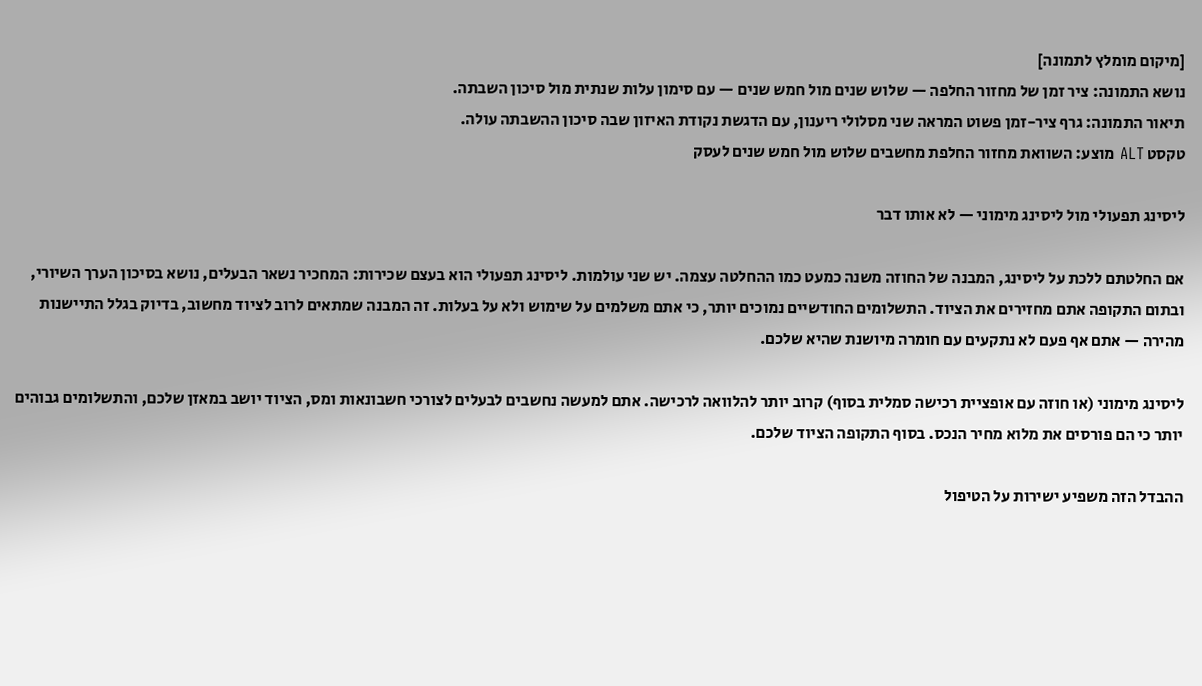[מיקום מומלץ לתמונה]
נושא התמונה: ציר זמן של מחזור החלפה — שלוש שנים מול חמש שנים — עם סימון עלות שנתית מול סיכון השבתה.
תיאור התמונה: גרף ציר-זמן פשוט המראה שני מסלולי ריענון, עם הדגשת נקודת האיזון שבה סיכון ההשבתה עולה.
טקסט ALT מוצע: השוואת מחזור החלפת מחשבים שלוש מול חמש שנים לעסק

ליסינג תפעולי מול ליסינג מימוני — לא אותו דבר

אם החלטתם ללכת על ליסינג, המבנה של החוזה משנה כמעט כמו ההחלטה עצמה. יש שני עולמות. ליסינג תפעולי הוא בעצם שכירות: המחכיר נשאר הבעלים, נושא בסיכון הערך השיורי, ובתום התקופה אתם מחזירים את הציוד. התשלומים החודשיים נמוכים יותר, כי אתם משלמים על שימוש ולא על בעלות. זה המבנה שמתאים לרוב לציוד מחשוב, בדיוק בגלל התיישנות מהירה — אתם אף פעם לא נתקעים עם חומרה מיושנת שהיא שלכם.

ליסינג מימוני (או חוזה עם אופציית רכישה סמלית בסוף) קרוב יותר להלוואה לרכישה. אתם למעשה נחשבים לבעלים לצורכי חשבונאות ומס, הציוד יושב במאזן שלכם, והתשלומים גבוהים יותר כי הם פורסים את מלוא מחיר הנכס. בסוף התקופה הציוד שלכם.

ההבדל הזה משפיע ישירות על הטיפול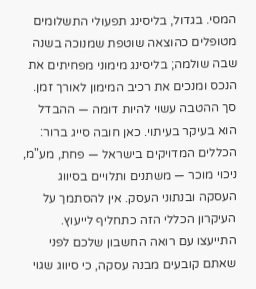המסי. בגדול, בליסינג תפעולי התשלומים מטופלים כהוצאה שוטפת שמנוכה בשנה שבה שולמה; בליסינג מימוני מפחיתים את הנכס ומנכים את רכיב המימון לאורך זמן. סך ההטבה עשוי להיות דומה — ההבדל הוא בעיקר בעיתוי. כאן חובה סייג ברור: הכללים המדויקים בישראל — פחת, מע"מ, ניכוי מוכר — משתנים ותלויים בסיווג העסקה ובנתוני העסק. אין להסתמך על העיקרון הכללי הזה כתחליף לייעוץ. התייעצו עם רואה החשבון שלכם לפני שאתם קובעים מבנה עסקה, כי סיווג שגוי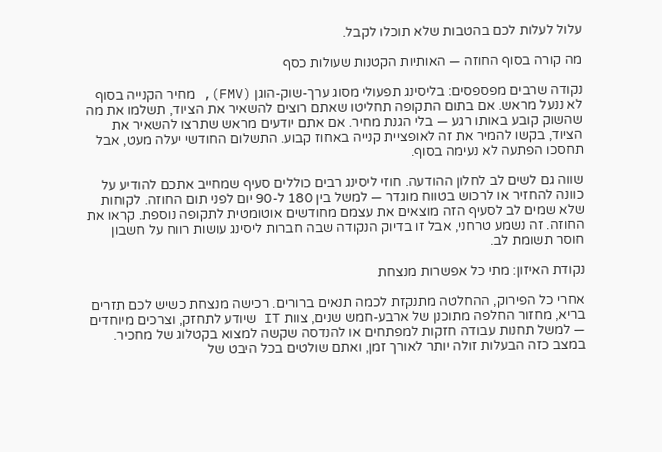עלול לעלות לכם בהטבות שלא תוכלו לקבל.

מה קורה בסוף החוזה — האותיות הקטנות שעולות כסף

נקודה שרבים מפספסים: בליסינג תפעולי מסוג ערך-שוק-הוגן (FMV), מחיר הקנייה בסוף לא ננעל מראש. אם בתום התקופה תחליטו שאתם רוצים להשאיר את הציוד, תשלמו את מה שהשוק קובע באותו רגע — בלי הגנת מחיר. אם אתם יודעים מראש שתרצו להשאיר את הציוד, בקשו להמיר את זה לאופציית קנייה באחוז קבוע. התשלום החודשי יעלה מעט, אבל תחסכו הפתעה לא נעימה בסוף.

שווה גם לשים לב לחלון ההודעה. חוזי ליסינג רבים כוללים סעיף שמחייב אתכם להודיע על כוונה להחזיר או לרכוש בטווח מוגדר — למשל בין 180 ל-90 יום לפני תום החוזה. לקוחות שלא שמים לב לסעיף הזה מוצאים את עצמם מחודשים אוטומטית לתקופה נוספת. קראו את החוזה. זה נשמע טרחני, אבל זו בדיוק הנקודה שבה חברות ליסינג עושות רווח על חשבון חוסר תשומת לב.

נקודת האיזון: מתי כל אפשרות מנצחת

אחרי כל הפירוק, ההחלטה מתנקזת לכמה תנאים ברורים. רכישה מנצחת כשיש לכם תזרים בריא, מחזור החלפה מתוכנן של ארבע-חמש שנים, צוות IT שיודע לתחזק, וצרכים מיוחדים — למשל תחנות עבודה חזקות למפתחים או להנדסה שקשה למצוא בקטלוג של מחכיר. במצב כזה הבעלות זולה יותר לאורך זמן, ואתם שולטים בכל היבט של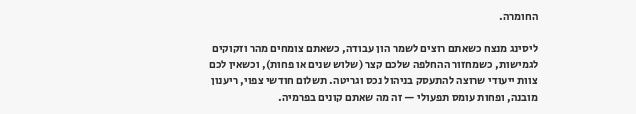החומרה.

ליסינג מנצח כשאתם רוצים לשמר הון עבודה, כשאתם צומחים מהר וזקוקים לגמישות, כשמחזור ההחלפה שלכם קצר (שלוש שנים או פחות), וכשאין לכם צוות ייעודי שרוצה להתעסק בניהול נכס וגריטה. תשלום חודשי צפוי, ריענון מובנה, ופחות עומס תפעולי — זה מה שאתם קונים בפרמיה.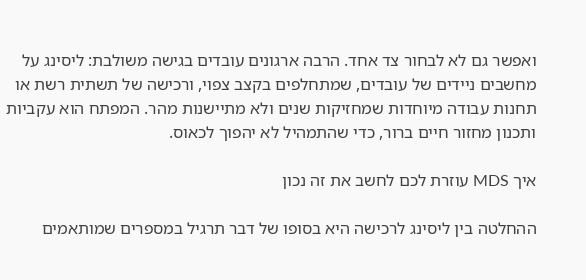ואפשר גם לא לבחור צד אחד. הרבה ארגונים עובדים בגישה משולבת: ליסינג על מחשבים ניידים של עובדים, שמתחלפים בקצב צפוי, ורכישה של תשתית רשת או תחנות עבודה מיוחדות שמחזיקות שנים ולא מתיישנות מהר. המפתח הוא עקביות ותכנון מחזור חיים ברור, כדי שהתמהיל לא יהפוך לכאוס.

איך MDS עוזרת לכם לחשב את זה נכון

ההחלטה בין ליסינג לרכישה היא בסופו של דבר תרגיל במספרים שמותאמים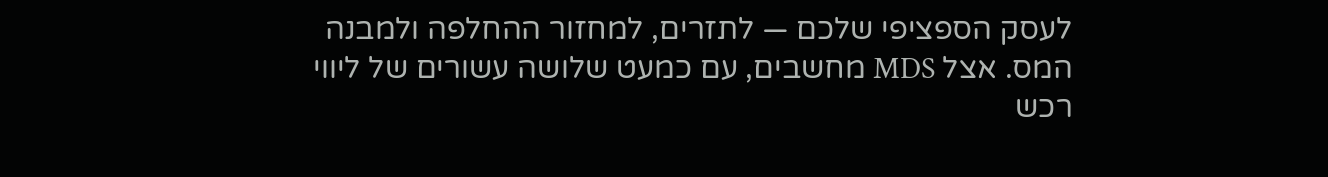לעסק הספציפי שלכם — לתזרים, למחזור ההחלפה ולמבנה המס. אצל MDS מחשבים, עם כמעט שלושה עשורים של ליווי רכש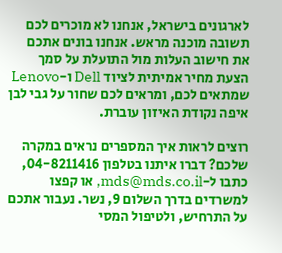לארגונים בישראל, אנחנו לא מוכרים לכם תשובה מוכנה מראש. אנחנו בונים אתכם את חישוב העלות מול התועלת על סמך הצעת מחיר אמיתית לציוד Dell ו-Lenovo שמתאים לכם, ומראים לכם שחור על גבי לבן איפה נקודת האיזון עוברת.

רוצים לראות איך המספרים נראים במקרה שלכם? דברו איתנו בטלפון 04-8211416, כתבו ל-mds@mds.co.il, או קפצו למשרדים בדרך השלום 9, נשר. נעבור אתכם על התרחיש, ולטיפול המסי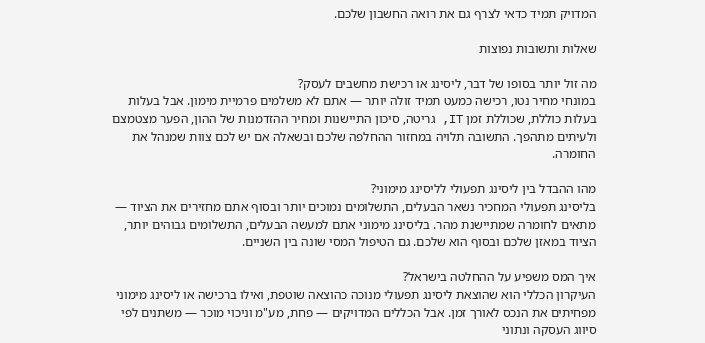המדויק תמיד כדאי לצרף גם את רואה החשבון שלכם.

שאלות ותשובות נפוצות

מה זול יותר בסופו של דבר, ליסינג או רכישת מחשבים לעסק?
במונחי מחיר נטו, רכישה כמעט תמיד זולה יותר — אתם לא משלמים פרמיית מימון. אבל בעלות בעלות כוללת, שכוללת זמן IT, גריטה, סיכון התיישנות ומחיר ההזדמנות של ההון, הפער מצטמצם ולעיתים מתהפך. התשובה תלויה במחזור ההחלפה שלכם ובשאלה אם יש לכם צוות שמנהל את החומרה.

מהו ההבדל בין ליסינג תפעולי לליסינג מימוני?
בליסינג תפעולי המחכיר נשאר הבעלים, התשלומים נמוכים יותר ובסוף אתם מחזירים את הציוד — מתאים לחומרה שמתיישנת מהר. בליסינג מימוני אתם למעשה הבעלים, התשלומים גבוהים יותר, הציוד במאזן שלכם ובסוף הוא שלכם. גם הטיפול המסי שונה בין השניים.

איך המס משפיע על ההחלטה בישראל?
העיקרון הכללי הוא שהוצאת ליסינג תפעולי מנוכה כהוצאה שוטפת, ואילו ברכישה או ליסינג מימוני מפחיתים את הנכס לאורך זמן. אבל הכללים המדויקים — פחת, מע"מ וניכוי מוכר — משתנים לפי סיווג העסקה ונתוני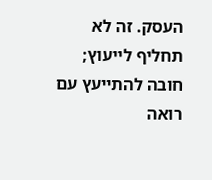העסק. זה לא תחליף לייעוץ; חובה להתייעץ עם רואה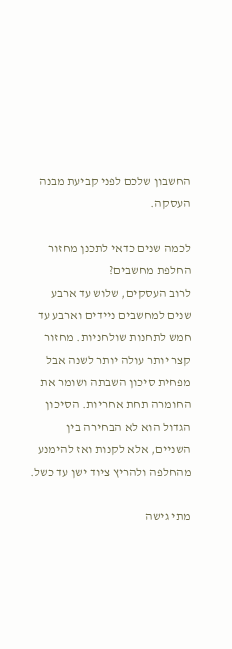החשבון שלכם לפני קביעת מבנה העסקה.

לכמה שנים כדאי לתכנן מחזור החלפת מחשבים?
לרוב העסקים, שלוש עד ארבע שנים למחשבים ניידים וארבע עד חמש לתחנות שולחניות. מחזור קצר יותר עולה יותר לשנה אבל מפחית סיכון השבתה ושומר את החומרה תחת אחריות. הסיכון הגדול הוא לא הבחירה בין השניים, אלא לקנות ואז להימנע מהחלפה ולהריץ ציוד ישן עד כשל.

מתי גישה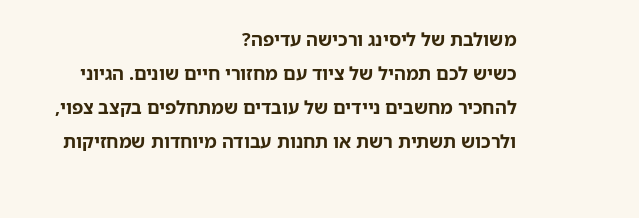משולבת של ליסינג ורכישה עדיפה?
כשיש לכם תמהיל של ציוד עם מחזורי חיים שונים. הגיוני להחכיר מחשבים ניידים של עובדים שמתחלפים בקצב צפוי, ולרכוש תשתית רשת או תחנות עבודה מיוחדות שמחזיקות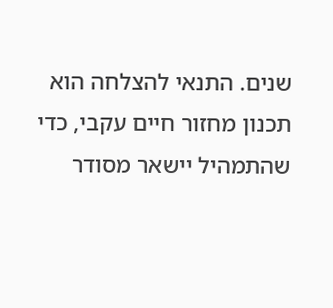שנים. התנאי להצלחה הוא תכנון מחזור חיים עקבי, כדי שהתמהיל יישאר מסודר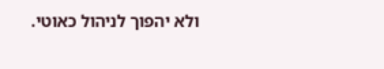ולא יהפוך לניהול כאוטי.